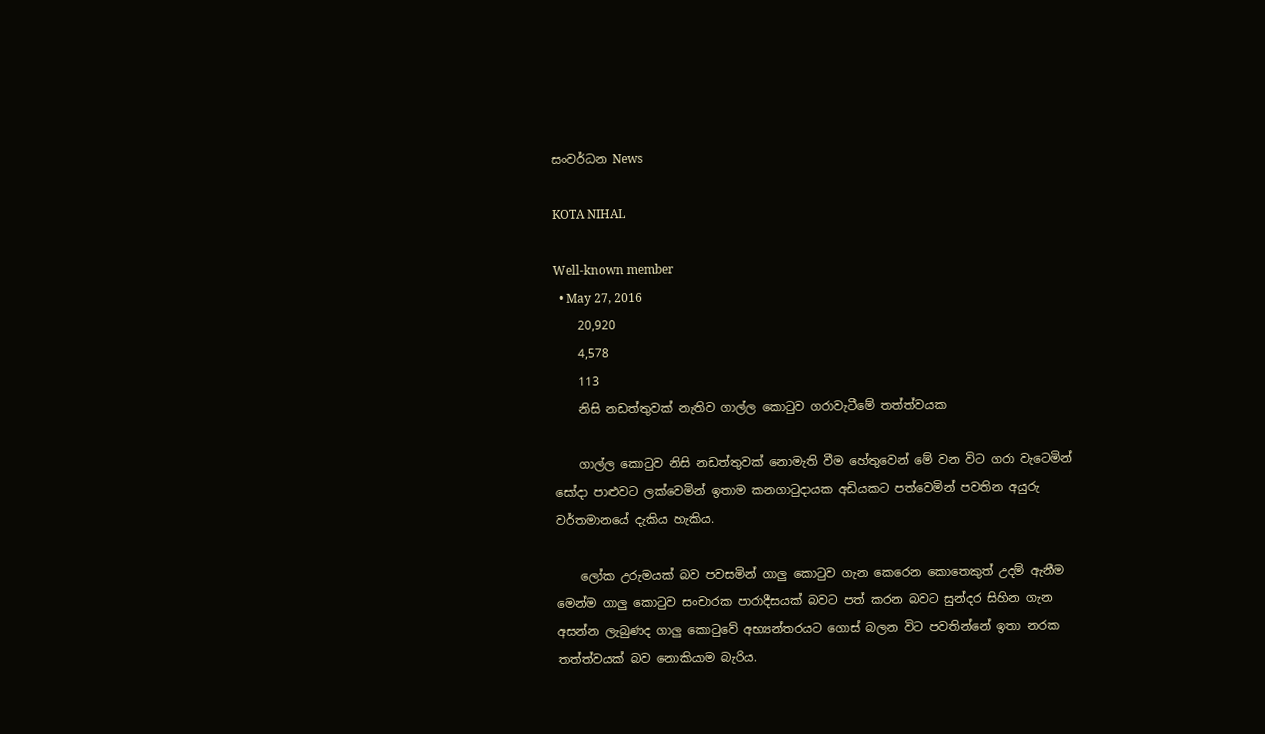සංවර්ධන News

KOTA NIHAL

Well-known member
  • May 27, 2016
    20,920
    4,578
    113
    නිසි නඩත්තුවක්‌ නැතිව ගාල්ල කොටුව ගරාවැටීමේ තත්ත්වයක

    ගාල්ල කොටුව නිසි නඩත්තුවක්‌ නොමැති වීම හේතුවෙන් මේ වන විට ගරා වැටෙමින් සෝදා පාළුවට ලක්‌වෙමින් ඉතාම කනගාටුදායක අඩියකට පත්වෙමින් පවතින අයුරු වර්තමානයේ දැකිය හැකිය.

    ලෝක උරුමයක්‌ බව පවසමින් ගාලු කොටුව ගැන කෙරෙන කොතෙකුත් උදම් ඇනීම මෙන්ම ගාලු කොටුව සංචාරක පාරාදීසයක්‌ බවට පත් කරන බවට සුන්දර සිහින ගැන අසන්න ලැබුණද ගාලු කොටුවේ අභ්‍යන්තරයට ගොස්‌ බලන විට පවතින්නේ ඉතා නරක තත්ත්වයක්‌ බව නොකියාම බැරිය.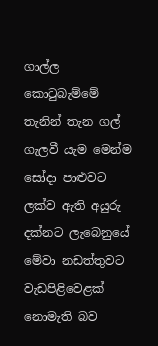ගාල්ල කොටුබැම්මේ තැනින් තැන ගල් ගැලවී යැම මෙන්ම සෝදා පාළුවට ලක්‌ව ඇති අයුරු දක්‌නට ලැබෙනුයේ මේවා නඩත්තුවට වැඩපිළිවෙළක්‌ නොමැති බව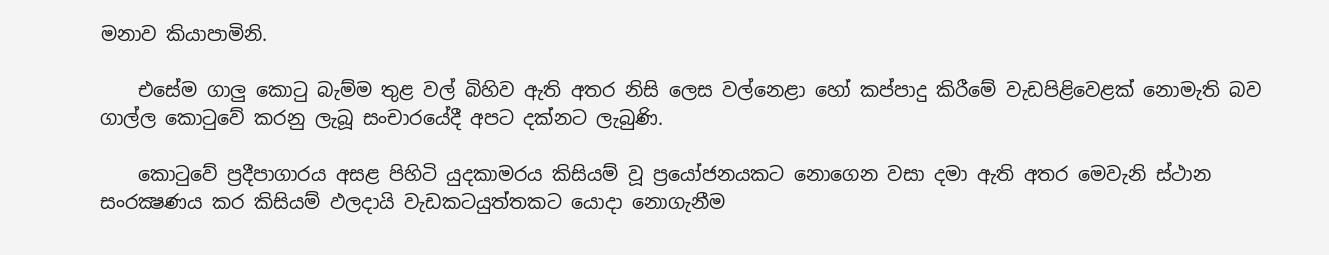මනාව කියාපාමිනි.

    එසේම ගාලු කොටු බැම්ම තුළ වල් බිහිව ඇති අතර නිසි ලෙස වල්නෙළා හෝ කප්පාදු කිරීමේ වැඩපිළිවෙළක්‌ නොමැති බව ගාල්ල කොටුවේ කරනු ලැබූ සංචාරයේදී අපට දක්‌නට ලැබුණි.

    කොටුවේ ප්‍රදීපාගාරය අසළ පිහිටි යුදකාමරය කිසියම් වූ ප්‍රයෝජනයකට නොගෙන වසා දමා ඇති අතර මෙවැනි ස්‌ථාන සංරක්‍ෂණය කර කිසියම් ඵලදායි වැඩකටයුත්තකට යොදා නොගැනීම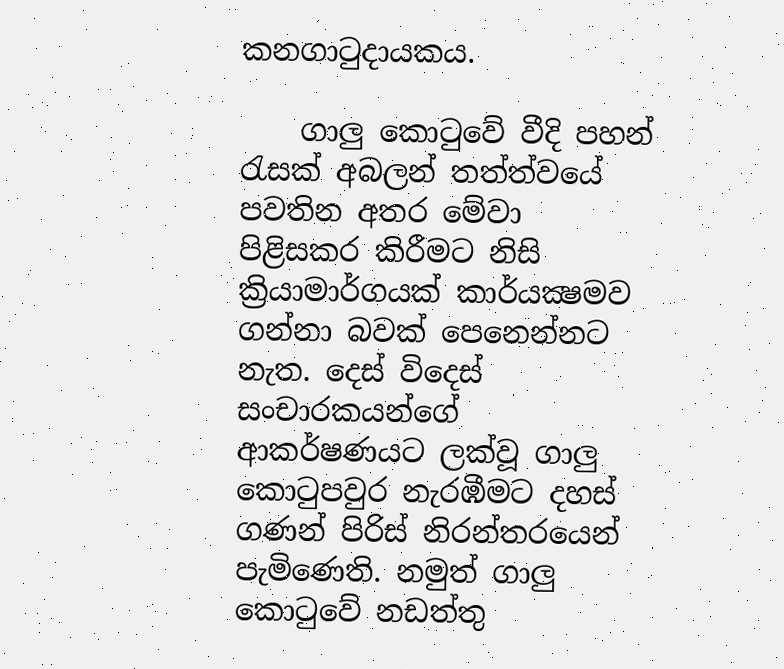කනගාටුදායකය.

    ගාලු කොටුවේ වීදි පහන් රැසක්‌ අබලන් තත්ත්වයේ පවතින අතර මේවා පිළිසකර කිරීමට නිසි ක්‍රියාමාර්ගයක්‌ කාර්යක්‍ෂමව ගන්නා බවක්‌ පෙනෙන්නට නැත. දෙස්‌ විදෙස්‌ සංචාරකයන්ගේ ආකර්ෂණයට ලක්‌වූ ගාලු කොටුපවුර නැරඹීමට දහස්‌ ගණන් පිරිස්‌ නිරන්තරයෙන් පැමිණෙති. නමුත් ගාලු කොටුවේ නඩත්තු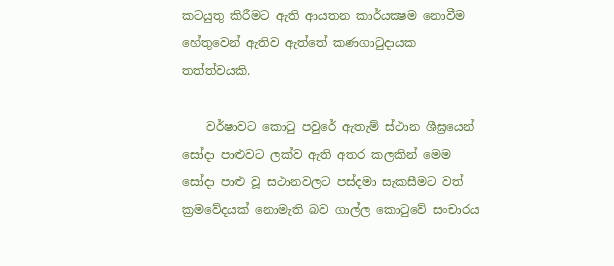කටයුතු කිරීමට ඇති ආයතන කාර්යක්‍ෂම නොවීම හේතුවෙන් ඇතිව ඇත්තේ කණගාටුදායක තත්ත්වයකි.

    වර්ෂාවට කොටු පවුරේ ඇතැම් ස්‌ථාන ශීඝ්‍රයෙන් සෝදා පාළුවට ලක්‌ව ඇති අතර කලකින් මෙම සෝදා පාළු වූ සථානවලට පස්‌දමා සැකසීමට වත් ක්‍රමවේදයක්‌ නොමැති බව ගාල්ල කොටුවේ සංචාරය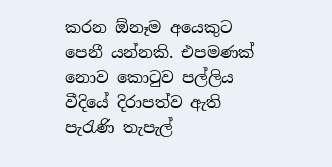කරන ඕනෑම අයෙකුට පෙනී යන්නකි. එපමණක්‌ නොව කොටුව පල්ලිය වීදියේ දිරාපත්ව ඇති පැරැණි තැපැල්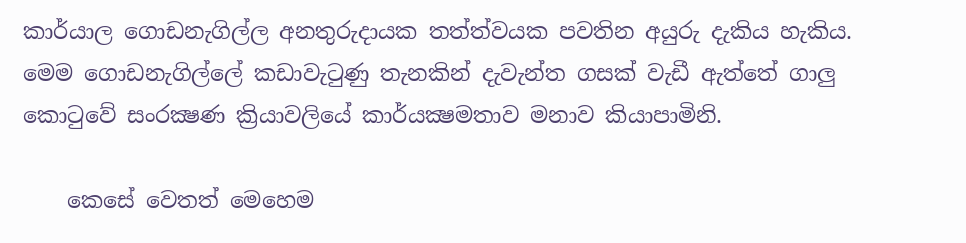කාර්යාල ගොඩනැගිල්ල අනතුරුදායක තත්ත්වයක පවතින අයුරු දැකිය හැකිය. මෙම ගොඩනැගිල්ලේ කඩාවැටුණු තැනකින් දැවැන්ත ගසක්‌ වැඩී ඇත්තේ ගාලු කොටුවේ සංරක්‍ෂණ ක්‍රියාවලියේ කාර්යක්‍ෂමතාව මනාව කියාපාමිනි.

    කෙසේ වෙතත් මෙහෙම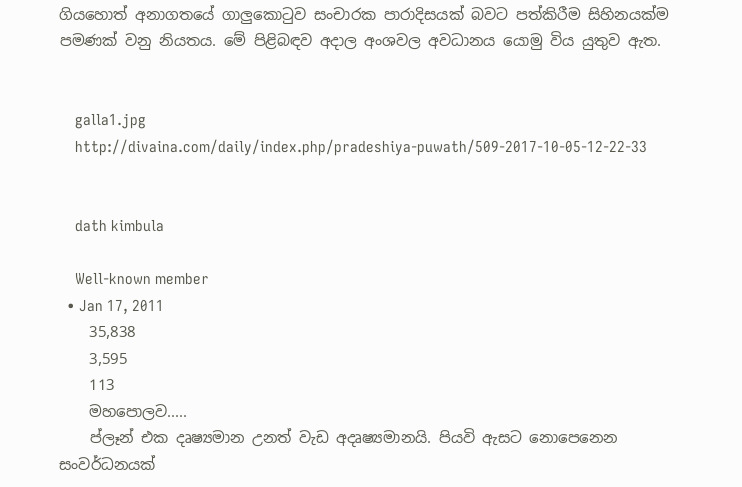ගියහොත් අනාගතයේ ගාලුකොටුව සංචාරක පාරාදිසයක්‌ බවට පත්කිරීම සිහිනයක්‌ම පමණක්‌ වනු නියතය. මේ පිළිබඳව අදාල අංශවල අවධානය යොමු විය යුතුව ඇත.


    galla1.jpg
    http://divaina.com/daily/index.php/pradeshiya-puwath/509-2017-10-05-12-22-33


    dath kimbula

    Well-known member
  • Jan 17, 2011
    35,838
    3,595
    113
    මහපොලව.....
    ප්ලෑන් එක දෘෂ්‍යමාන උනත් වැඩ අදෘෂ්‍යමානයි. පියවි ඇසට නොපෙනෙන සංවර්ධනයක්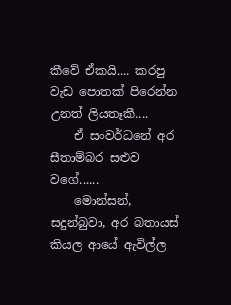කීවේ ඒකයි.... කරපු වැඩ පොතක් පිරෙන්න උනත් ලියතෑකී....
    ඒ සංවර්ධනේ අර සීතාම්බර සළුව වගේ......
    මොන්සන්, සදුන්බුවා, අර බතායස් කියල ආයේ ඇවිල්ල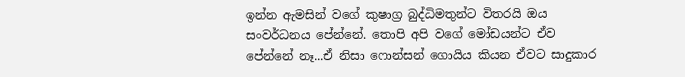ඉන්න ඇමසින් වගේ කුෂාග්‍ර බුද්ධිමතුන්ට විතරයි ඔය සංවර්ධනය පේන්නේ. තොපි අපි වගේ මෝඩයන්ට ඒව පේන්නේ නෑ...ඒ නිසා ෆොන්සන් ගොයිය කියන ඒවට සාදුකාර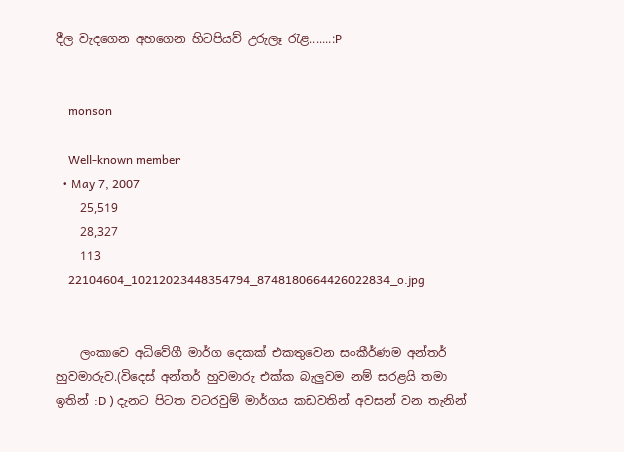දීල වැදගෙන අහගෙන හිටපියව් උරුලෑ රැළ.......:P


    monson

    Well-known member
  • May 7, 2007
    25,519
    28,327
    113
    22104604_10212023448354794_8748180664426022834_o.jpg


    ලංකාවෙ අධිවේගී මාර්ග දෙකක් එකතුවෙන සංකීර්ණම අන්තර් හුවමාරුව.(විදෙස් අන්තර් හුවමාරු එක්ක බැලුවම නම් සරළයි තමා ඉතින් :D ) දැනට පිටත වටරවුම් මාර්ගය කඩවතින් අවසන් වන තැනින්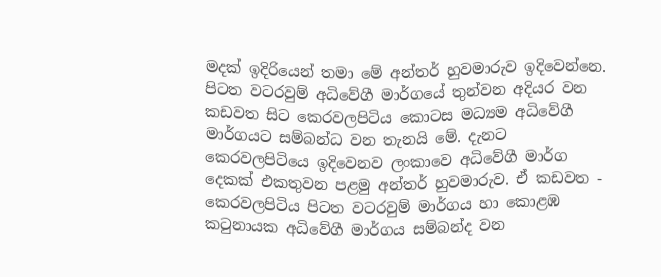මදක් ඉදිරියෙන් තමා මේ අන්තර් හුවමාරුව ඉදිවෙන්නෙ. පිටත වටරවුම් අධිවේගී මාර්ගයේ තුන්වන අදියර වන කඩවත සිට කෙරවලපිටිය කොටස මධ්‍යම අධිවේගී මාර්ගයට සම්බන්ධ වන තැනයි මේ. දැනට කෙරවලපිටියෙ ඉදිවෙනව ලංකාවෙ අධිවේගී මාර්ග දෙකක් එකතුවන පළමු අන්තර් හුවමාරුව. ඒ කඩවත - කෙරවලපිටිය පිටත වටරවුම් මාර්ගය හා කොළඹ කටුනායක අධිවේගී මාර්ගය සම්බන්ද වන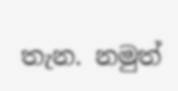තැන. නමුත්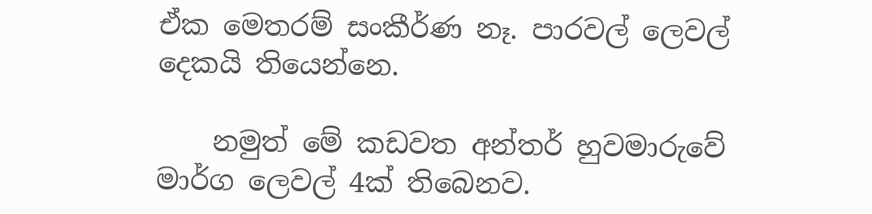ඒක මෙතරම් සංකීර්ණ නෑ. පාරවල් ලෙවල් දෙකයි තියෙන්නෙ.

    නමුත් මේ කඩවත අන්තර් හුවමාරුවේ මාර්ග ලෙවල් 4ක් තිබෙනව.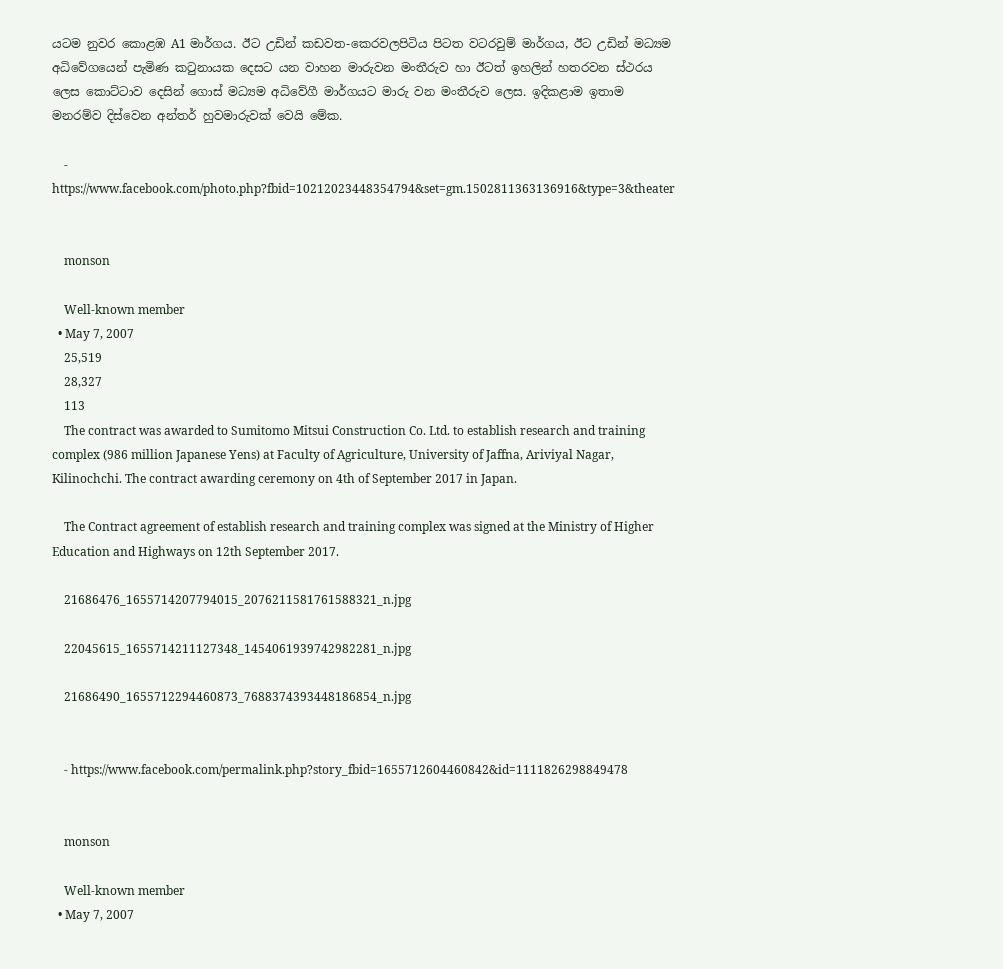යටම නුවර කොළඹ A1 මාර්ගය. ඊට උඩින් කඩවත-කෙරවලපිටිය පිටත වටරවුම් මාර්ගය, ඊට උඩින් මධ්‍යම අධිවේගයෙන් පැමිණ කටුනායක දෙසට යන වාහන මාරුවන මංතීරුව හා ඊටත් ඉහලින් හතරවන ස්ථරය ලෙස කොට්ටාව දෙසින් ගොස් මධ්‍යම අධිවේගී මාර්ගයට මාරු වන මංතීරුව ලෙස. ඉදිකළාම ඉතාම මනරම්ව දිස්වෙන අන්තර් හුවමාරුවක් වෙයි මේක.

    - https://www.facebook.com/photo.php?fbid=10212023448354794&set=gm.1502811363136916&type=3&theater


    monson

    Well-known member
  • May 7, 2007
    25,519
    28,327
    113
    The contract was awarded to Sumitomo Mitsui Construction Co. Ltd. to establish research and training complex (986 million Japanese Yens) at Faculty of Agriculture, University of Jaffna, Ariviyal Nagar, Kilinochchi. The contract awarding ceremony on 4th of September 2017 in Japan.

    The Contract agreement of establish research and training complex was signed at the Ministry of Higher Education and Highways on 12th September 2017.

    21686476_1655714207794015_2076211581761588321_n.jpg

    22045615_1655714211127348_1454061939742982281_n.jpg

    21686490_1655712294460873_7688374393448186854_n.jpg


    - https://www.facebook.com/permalink.php?story_fbid=1655712604460842&id=1111826298849478


    monson

    Well-known member
  • May 7, 2007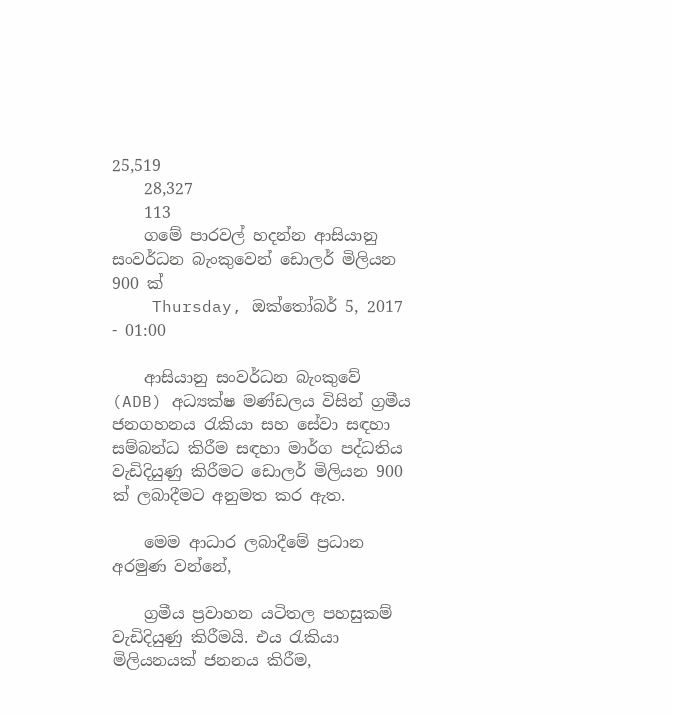25,519
    28,327
    113
    ගමේ පාරවල් හදන්න ආසියානු සංවර්ධන බැංකුවෙන් ‍‍ඩොලර් මිලියන 900 ක්
    Thursday, ඔක්තෝබර් 5, 2017 - 01:00

    ආසියානු සංවර්ධන බැංකුවේ (ADB) අධ්‍යක්ෂ මණ්ඩලය විසින් ග්‍රමීය ජනගහනය රැකියා සහ සේවා සඳහා සම්බන්ධ කිරීම සඳහා මාර්ග පද්ධතිය වැඩිදියුණු කිරීමට ඩොලර් මිලියන 900 ක් ලබාදීමට අනුමත කර ඇත.

    මෙම ආධාර ලබාදීමේ ප්‍රධාන අරමුණ වන්නේ,

    ග්‍රමීය ප්‍රවාහන යටිතල පහසුකම් වැඩිදියුණු කිරීමයි. එය රැකියා මිලියනයක් ජනනය කිරීම,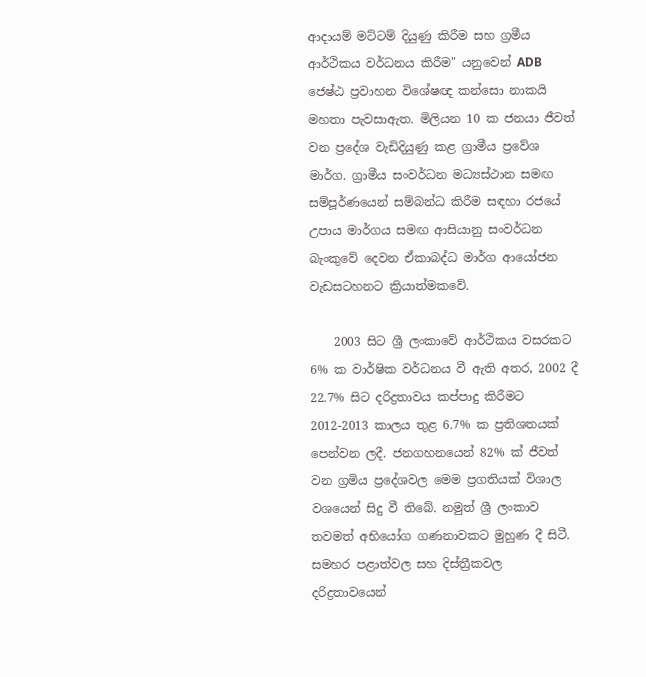ආදායම් මට්ටම් දියුණු කිරීම සහ ග්‍රමීය ආර්ථිකය වර්ධනය කිරීම" යනුවෙන් ADB ජෙෂ්ඨ ප්‍රවාහන විශේෂඥ කන්සො නාකයි මහතා පැවසාඇත. මිලියන 10 ක ජනයා ජීවත් වන ප්‍රදේශ වැඩිදියුණු කළ ග්‍රාමීය ප්‍රවේශ මාර්ග. ග්‍රාමීය සංවර්ධන මධ්‍යස්ථාන සමඟ සම්පූර්ණයෙන් සම්බන්ධ කිරීම සඳහා රජයේ උපාය මාර්ගය සමඟ ආසියානු සංවර්ධන බැංකුවේ දෙවන ඒකාබද්ධ මාර්ග ආයෝජන වැඩසටහනට ක්‍රියාත්මකවේ.

    2003 සිට ශ්‍රී ලංකාවේ ආර්ථිකය වසරකට 6% ක වාර්ෂික වර්ධනය වී ඇති අතර, 2002 දී 22.7% සිට දරිද්‍රතාවය කප්පාදු කිරීමට 2012-2013 කාලය තුළ 6.7% ක ප්‍රතිශතයක් පෙන්වන ලදී. ජනගහනයෙන් 82% ක් ජීවත් වන ග්‍රමිය ප්‍රදේශවල මෙම ප්‍රගතියක් විශාල වශයෙන් සිදු වී තිබේ. නමුත් ශ්‍රී ලංකාව තවමත් අභියෝග ගණනාවකට මුහුණ දී සිටී. සමහර පළාත්වල සහ දිස්ත්‍රීකවල දරිද්‍රතාවයෙන්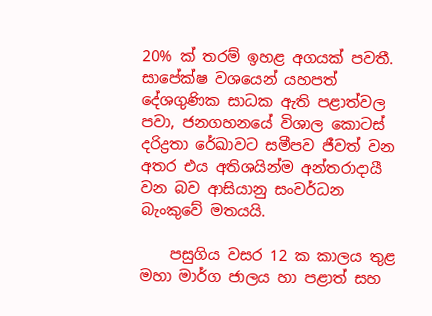20% ක් තරම් ඉහළ අගයක් පවතී. සාපේක්ෂ වශයෙන් යහපත් දේශගුණික සාධක ඇති පළාත්වල පවා, ජනගහනයේ විශාල කොටස් දරිද්‍රතා රේඛාවට සමීපව ජීවත් වන අතර එය අතිශයින්ම අන්තරාදායී වන බව ආසියානු සංවර්ධන බැංකුවේ මතයයි.

    පසුගිය වසර 12 ක කාලය තුළ මහා මාර්ග ජාලය හා පළාත් සහ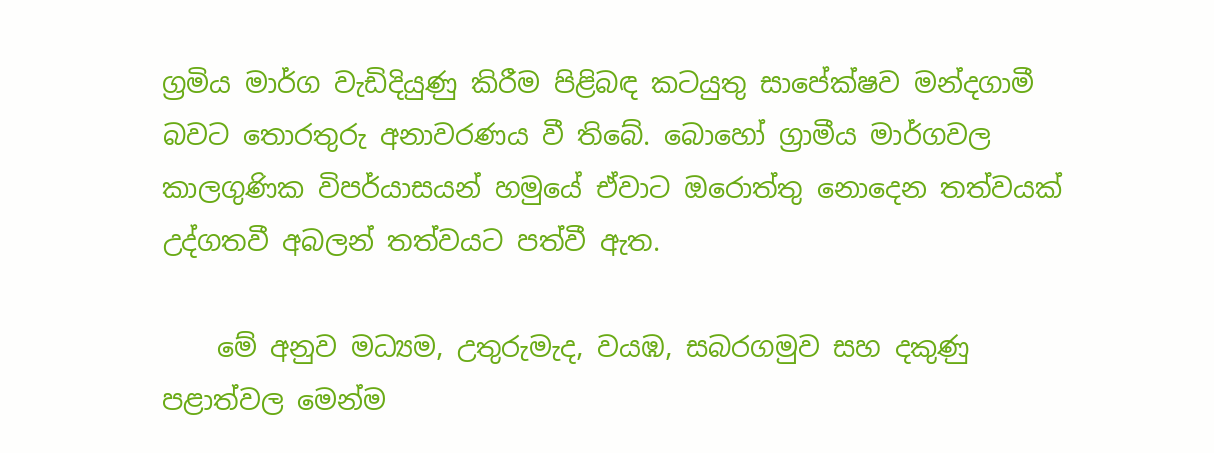ග්‍රමිය මාර්ග වැඩිදියුණු කිරීම පිළිබඳ කටයුතු සාපේක්ෂව මන්දගාමී බවට තොරතුරු අනාවරණය වී තිබේ. බොහෝ ග්‍රාමීය මාර්ගවල කාලගුණික විපර්යාසයන් හමුයේ ඒවාට ඔරොත්තු නොදෙන තත්වයක් උද්ගතවී අබලන් තත්වයට පත්වී ඇත.

    මේ අනුව මධ්‍යම, උතුරුමැද, වයඹ, සබරගමුව සහ දකුණු පළාත්වල මෙන්ම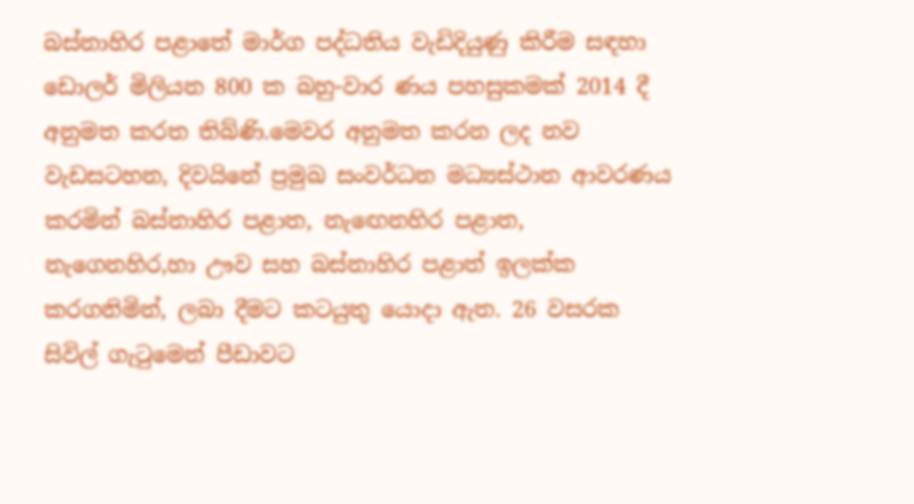බස්නාහිර පළාතේ මාර්ග පද්ධතිය වැඩිදියුණු කිරීම සඳහා ඩොලර් මිලියන 800 ක බහු-වාර ණය පහසුකමක් 2014 දී අනුමත කරත තිබ්ණි.මෙවර අනුමත කරන ලද නව වැඩසටහන, දිවයිනේ ප්‍රමුඛ සංවර්ධන මධ්‍යස්ථාන ආවරණය කරමින් බස්නාහිර පළාත, නැඟෙනහිර පළාත, නැගෙනහිර,හා ඌව සහ බස්නාහිර පළාත් ඉලක්ක කරගනිමින්, ලබා දීමට කටයුතු යොදා ඇත. 26 වසරක සිවිල් ගැටුමෙන් පීඩාවට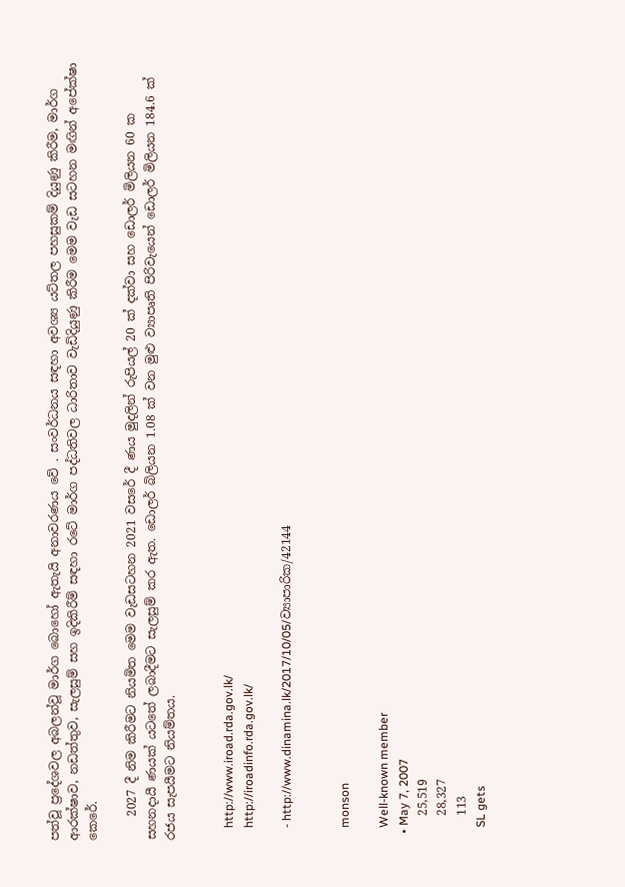පත්වූ ප්‍රදේශවල අබලන්වූ මාර්ග බොහෝ ඇතැයි අනාවරණය වේ . සංවර්ධනය සඳහා අවශ්‍ය යට්තල පහසුකම් දියුණු කිරීම, මාර්ග ආරක්ෂාව, නඩත්තුව, සැලසුම් සහ ඉදිකිරීම් සඳහා රටේ මාර්ග පද්ධතිවල ධාරිතාව වැඩිදියුණු කිරීම මෙම වැඩ සටහන මඟින් අපේක්ෂා කෙරේ.

    2027 දී නිම කිරීමට නියමිත මෙම වැඩසටහන 2021 වසරේ දී ණය මුදලින් රුපියල් 20 ක් දක්වා සහ ඩොලර් මිලියන 60 ක සහනදායී ණයක් යටතේ ලබාදීමට සැලසුම් කර ඇත. ඩොලර් බිලියන 1.08 ක් වන මුළු ව්‍යාපෘති පිරිවැයෙන් ඩොලර් මිලියන 184.6 ක් රජය සැපයීමට නියම්තය.


    http://www.iroad.rda.gov.lk/
    http://iroadinfo.rda.gov.lk/

    - http://www.dinamina.lk/2017/10/05/ව්‍යාපාරික/42144


    monson

    Well-known member
  • May 7, 2007
    25,519
    28,327
    113
    SL gets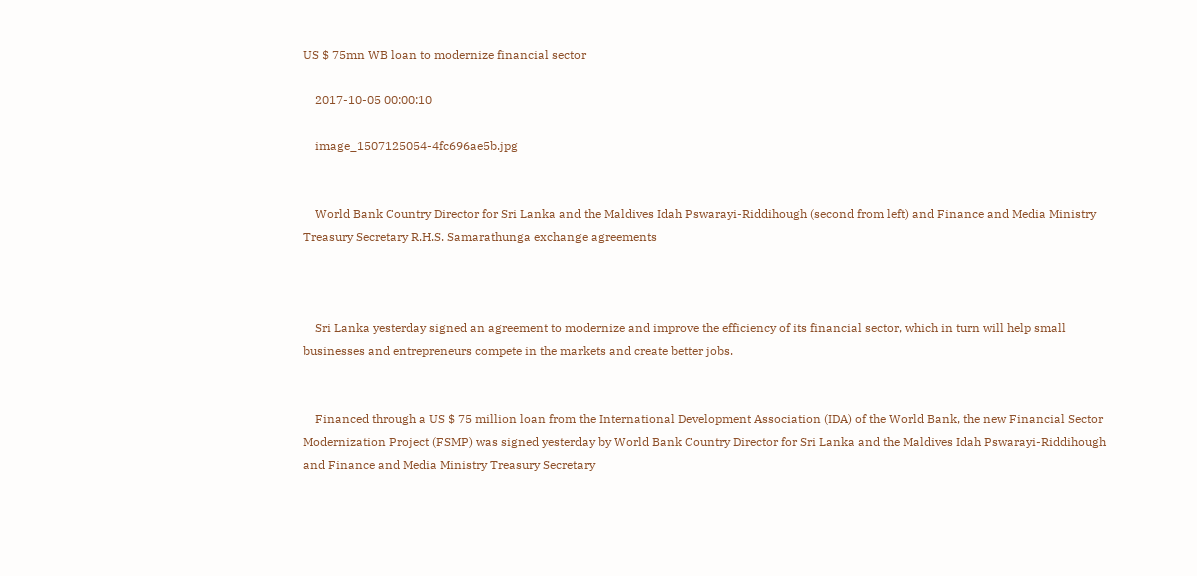US $ 75mn WB loan to modernize financial sector

    2017-10-05 00:00:10

    image_1507125054-4fc696ae5b.jpg


    World Bank Country Director for Sri Lanka and the Maldives Idah Pswarayi-Riddihough (second from left) and Finance and Media Ministry Treasury Secretary R.H.S. Samarathunga exchange agreements



    Sri Lanka yesterday signed an agreement to modernize and improve the efficiency of its financial sector, which in turn will help small businesses and entrepreneurs compete in the markets and create better jobs.


    Financed through a US $ 75 million loan from the International Development Association (IDA) of the World Bank, the new Financial Sector Modernization Project (FSMP) was signed yesterday by World Bank Country Director for Sri Lanka and the Maldives Idah Pswarayi-Riddihough and Finance and Media Ministry Treasury Secretary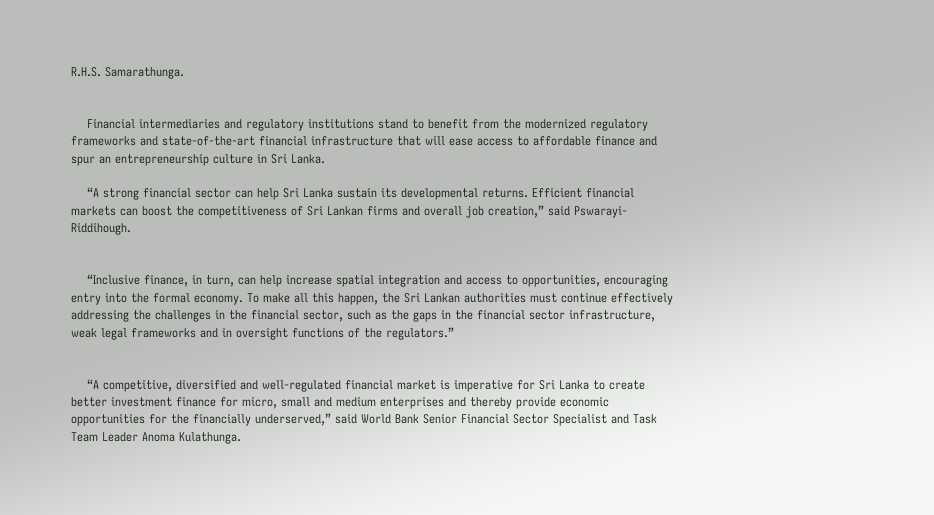R.H.S. Samarathunga.


    Financial intermediaries and regulatory institutions stand to benefit from the modernized regulatory frameworks and state-of-the-art financial infrastructure that will ease access to affordable finance and spur an entrepreneurship culture in Sri Lanka.

    “A strong financial sector can help Sri Lanka sustain its developmental returns. Efficient financial markets can boost the competitiveness of Sri Lankan firms and overall job creation,” said Pswarayi-Riddihough.


    “Inclusive finance, in turn, can help increase spatial integration and access to opportunities, encouraging entry into the formal economy. To make all this happen, the Sri Lankan authorities must continue effectively addressing the challenges in the financial sector, such as the gaps in the financial sector infrastructure, weak legal frameworks and in oversight functions of the regulators.”


    “A competitive, diversified and well-regulated financial market is imperative for Sri Lanka to create better investment finance for micro, small and medium enterprises and thereby provide economic opportunities for the financially underserved,” said World Bank Senior Financial Sector Specialist and Task Team Leader Anoma Kulathunga.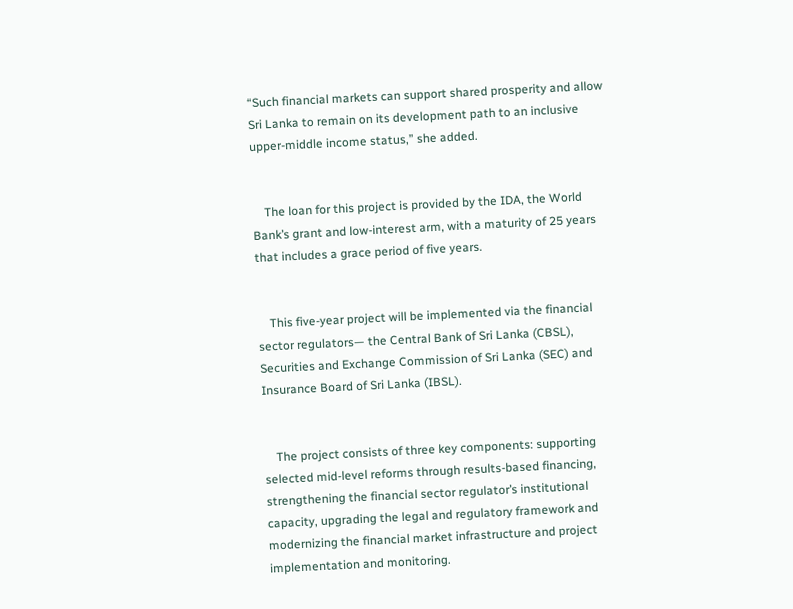“Such financial markets can support shared prosperity and allow Sri Lanka to remain on its development path to an inclusive upper-middle income status,” she added.


    The loan for this project is provided by the IDA, the World Bank’s grant and low-interest arm, with a maturity of 25 years that includes a grace period of five years.


    This five-year project will be implemented via the financial sector regulators— the Central Bank of Sri Lanka (CBSL), Securities and Exchange Commission of Sri Lanka (SEC) and Insurance Board of Sri Lanka (IBSL).


    The project consists of three key components: supporting selected mid-level reforms through results-based financing, strengthening the financial sector regulator’s institutional capacity, upgrading the legal and regulatory framework and modernizing the financial market infrastructure and project implementation and monitoring.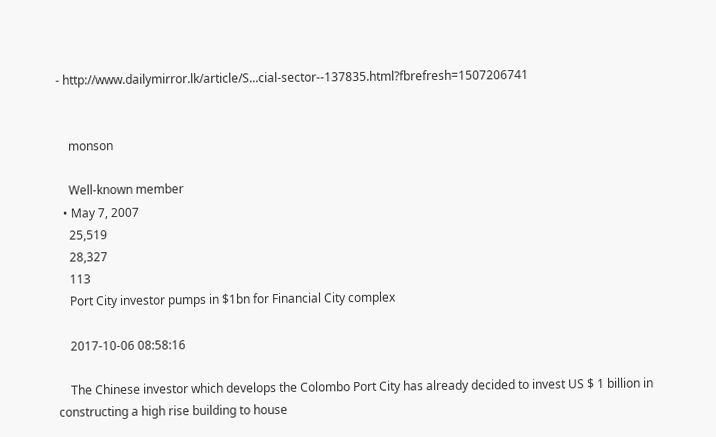- http://www.dailymirror.lk/article/S...cial-sector--137835.html?fbrefresh=1507206741


    monson

    Well-known member
  • May 7, 2007
    25,519
    28,327
    113
    Port City investor pumps in $1bn for Financial City complex

    2017-10-06 08:58:16

    The Chinese investor which develops the Colombo Port City has already decided to invest US $ 1 billion in constructing a high rise building to house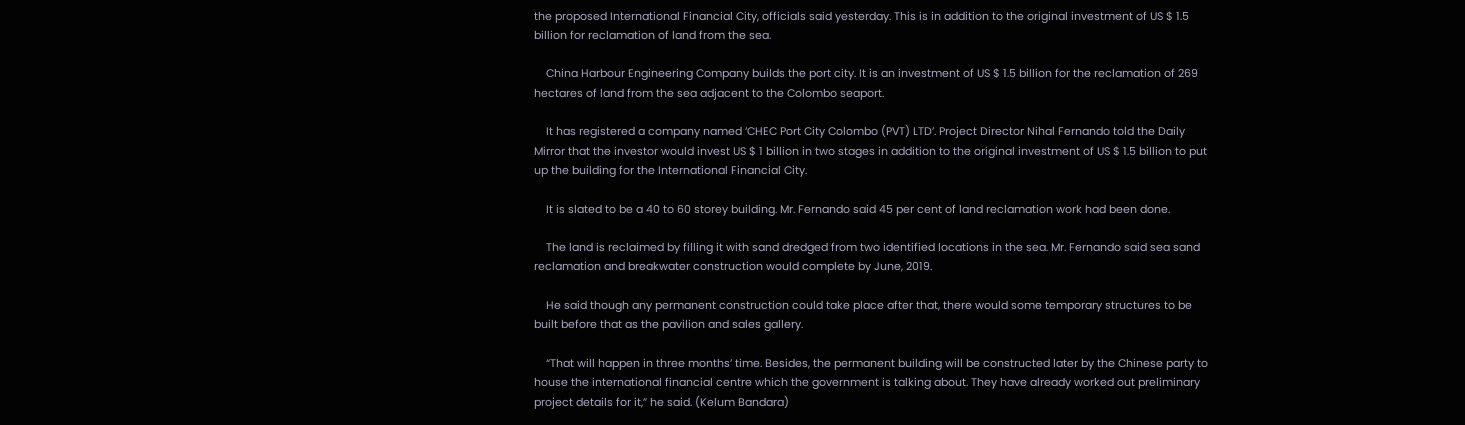the proposed International Financial City, officials said yesterday. This is in addition to the original investment of US $ 1.5 billion for reclamation of land from the sea.

    China Harbour Engineering Company builds the port city. It is an investment of US $ 1.5 billion for the reclamation of 269 hectares of land from the sea adjacent to the Colombo seaport.

    It has registered a company named ‘CHEC Port City Colombo (PVT) LTD’. Project Director Nihal Fernando told the Daily Mirror that the investor would invest US $ 1 billion in two stages in addition to the original investment of US $ 1.5 billion to put up the building for the International Financial City.

    It is slated to be a 40 to 60 storey building. Mr. Fernando said 45 per cent of land reclamation work had been done.

    The land is reclaimed by filling it with sand dredged from two identified locations in the sea. Mr. Fernando said sea sand reclamation and breakwater construction would complete by June, 2019.

    He said though any permanent construction could take place after that, there would some temporary structures to be built before that as the pavilion and sales gallery.

    “That will happen in three months’ time. Besides, the permanent building will be constructed later by the Chinese party to house the international financial centre which the government is talking about. They have already worked out preliminary project details for it,” he said. (Kelum Bandara)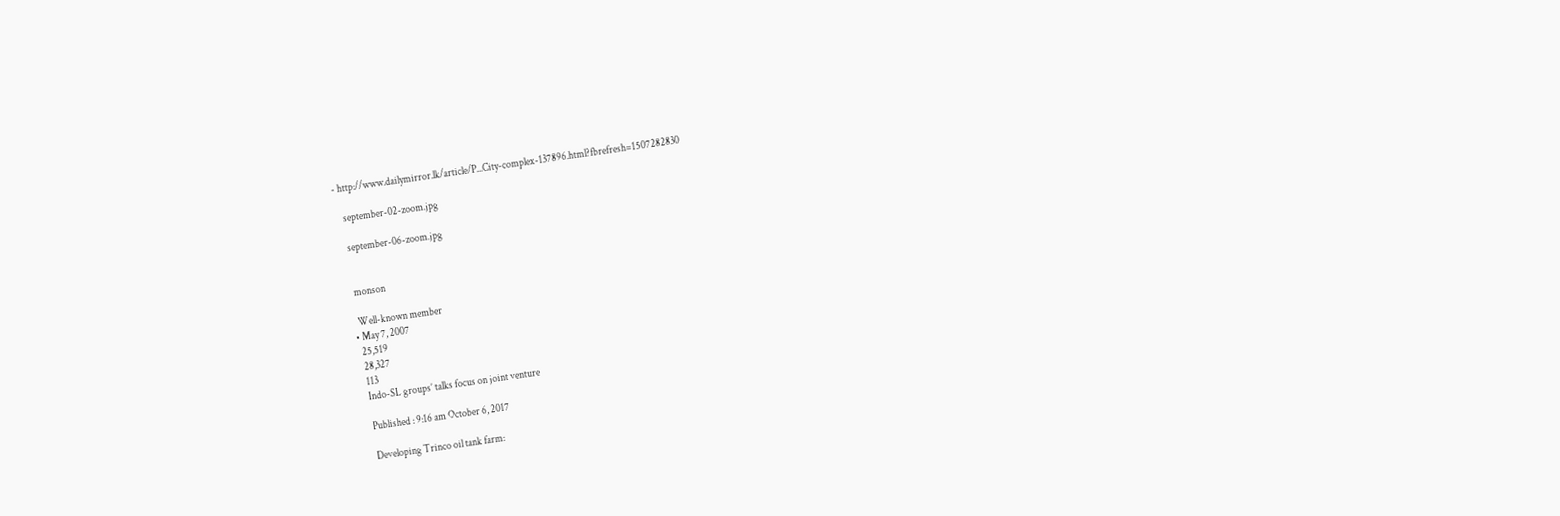- http://www.dailymirror.lk/article/P...City-complex-137896.html?fbrefresh=1507282830

    september-02-zoom.jpg

    september-06-zoom.jpg


    monson

    Well-known member
  • May 7, 2007
    25,519
    28,327
    113
    Indo-SL groups’ talks focus on joint venture

    Published : 9:16 am October 6, 2017

    Developing Trinco oil tank farm: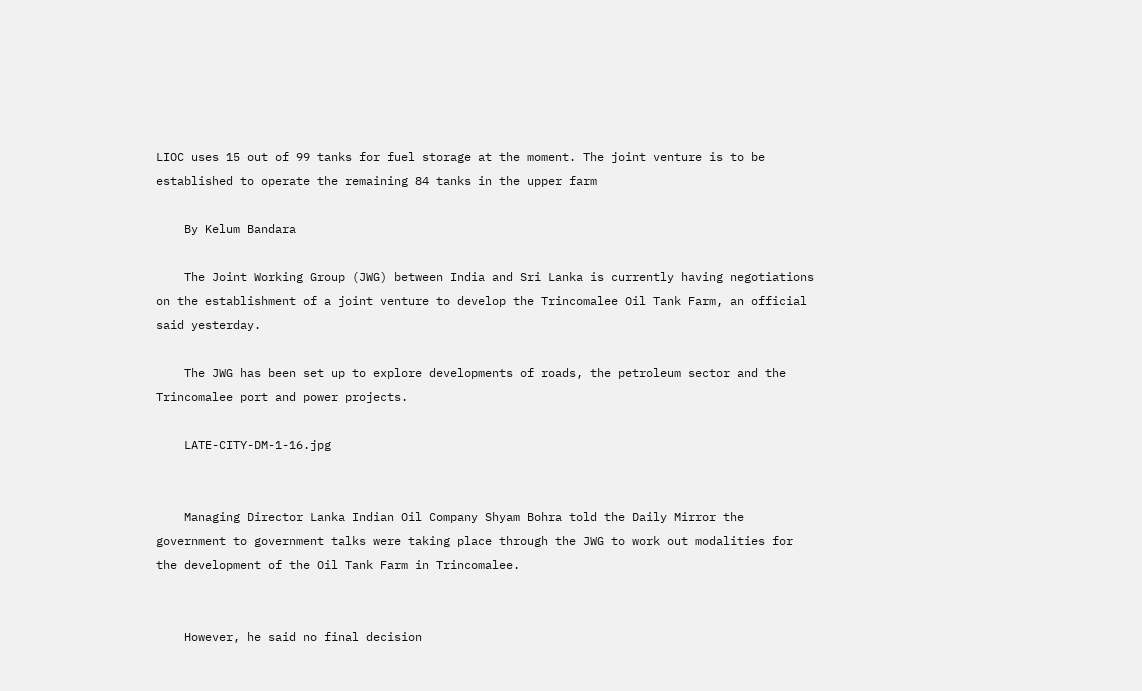LIOC uses 15 out of 99 tanks for fuel storage at the moment. The joint venture is to be established to operate the remaining 84 tanks in the upper farm

    By Kelum Bandara

    The Joint Working Group (JWG) between India and Sri Lanka is currently having negotiations on the establishment of a joint venture to develop the Trincomalee Oil Tank Farm, an official said yesterday.

    The JWG has been set up to explore developments of roads, the petroleum sector and the Trincomalee port and power projects.

    LATE-CITY-DM-1-16.jpg


    Managing Director Lanka Indian Oil Company Shyam Bohra told the Daily Mirror the government to government talks were taking place through the JWG to work out modalities for the development of the Oil Tank Farm in Trincomalee.


    However, he said no final decision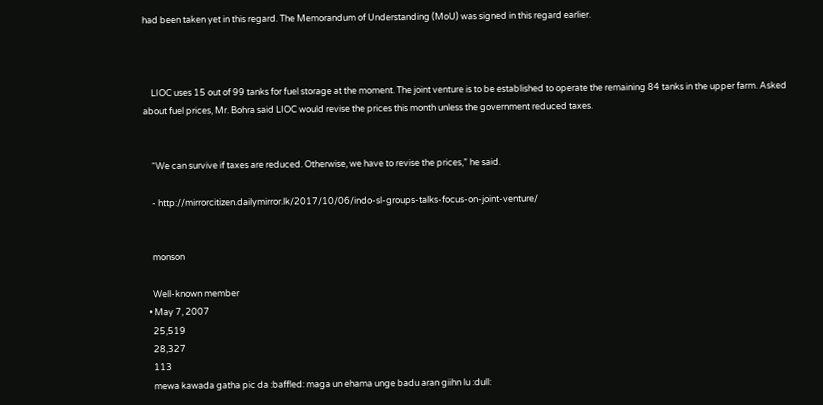had been taken yet in this regard. The Memorandum of Understanding (MoU) was signed in this regard earlier.



    LIOC uses 15 out of 99 tanks for fuel storage at the moment. The joint venture is to be established to operate the remaining 84 tanks in the upper farm. Asked about fuel prices, Mr. Bohra said LIOC would revise the prices this month unless the government reduced taxes.


    “We can survive if taxes are reduced. Otherwise, we have to revise the prices,” he said.

    - http://mirrorcitizen.dailymirror.lk/2017/10/06/indo-sl-groups-talks-focus-on-joint-venture/


    monson

    Well-known member
  • May 7, 2007
    25,519
    28,327
    113
    mewa kawada gatha pic da :baffled: maga un ehama unge badu aran giihn lu :dull: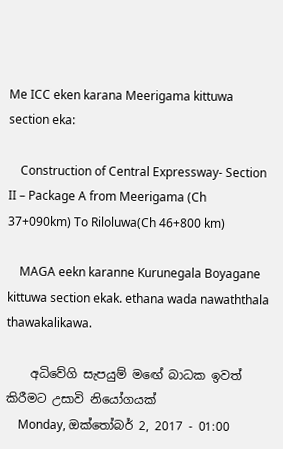Me ICC eken karana Meerigama kittuwa section eka:

    Construction of Central Expressway- Section II – Package A from Meerigama (Ch 37+090km) To Riloluwa(Ch 46+800 km)

    MAGA eekn karanne Kurunegala Boyagane kittuwa section ekak. ethana wada nawaththala thawakalikawa.

    අධිවේගි සැපයුම් මඟේ බාධක ඉවත් කිරීමට උසාවි නියෝගයක්
    Monday, ඔක්තෝබර් 2, 2017 - 01:00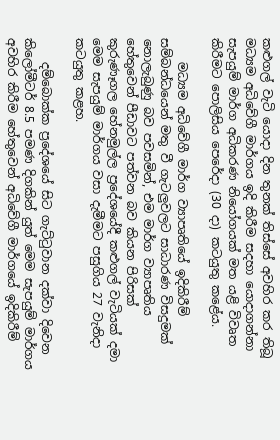කළුගල් වැටි යොදා දින තුනක් තිස්සේ අවහිර කර තිබූ මධ්‍යම අධිවේගී මාර්ගය ඉදි කිරීම සදහා යොදාගන්නා සැපයුම් මාර්ග අධිකරණ නියෝගයක් මත යළි විවෘත කිරීමට පොලිසිය පෙරේදා (30 දා) කටයුතු කළේය.

    මධ්‍යම අධිවේගී මාර්ග ව්‍යාපෘතියේ ඉදිකිරීම් සම්බන්ධයෙන් මතු වී ගැටලුවලට සාධාරණ විසදුමක් නොලැබුණු බව පවසමින්, එම මාර්ග ව්‍යාපෘතිය හේතුවෙන් පීඩාවට පත්වන බව කියන පිරිසක් කුරුණෑගල හේනමුල්ල ප්‍රදේශයේදී කළුගල් වැටියක් දමා මෙම සැපයුම් මාර්ගය වසා දැමීමට පසුගිය 27 වැනිදා කටයුතු කළහ.

    දම්බොක්ක ප්‍රදේශයේ සිට ගැට්ටුවාන දක්වා දිවෙන කිලෝමීටර් 8.5 පමණ දිගකින් යුත් මෙම සැපයුම් මාර්ගය අවහිර කිරීම හේතුවෙන් අධිවේගී මාර්ගයේ ඉදිකිරීම්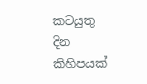කටයුතු දින කිහිපයක්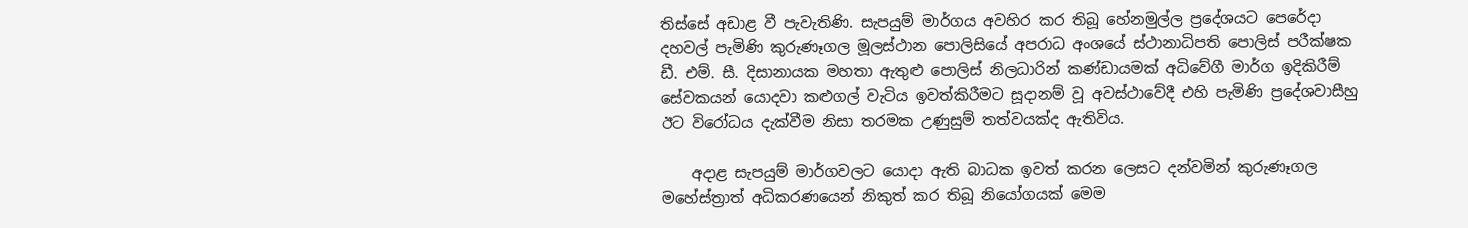තිස්සේ අඩාළ වී පැවැතිණි. සැපයුම් මාර්ගය අවහිර කර තිබූ හේනමුල්ල ප්‍රදේශයට පෙරේදා දහවල් පැමිණි කුරුණෑගල මූලස්ථාන පොලිසියේ අපරාධ අංශයේ ස්ථානාධිපති පොලිස් පරීක්ෂක ඩී. එම්. සී. දිසානායක මහතා ඇතුළු පොලිස් නිලධාරින් කණ්ඩායමක් අධිවේගී මාර්ග ඉදිකිරීම් සේවකයන් යොදවා කළුගල් වැටිය ඉවත්කිරීමට සූදානම් වූ අවස්ථාවේදී එහි පැමිණි ප්‍රදේශවාසීහු ඊට විරෝධය දැක්වීම නිසා තරමක උණුසුම් තත්වයක්ද ඇතිවිය.

    අදාළ සැපයුම් මාර්ගවලට යොදා ඇති බාධක ඉවත් කරන ලෙසට දන්වමින් කුරුණෑගල මහේස්ත්‍රාත් අධිකරණයෙන් නිකුත් කර තිබූ නියෝගයක් මෙම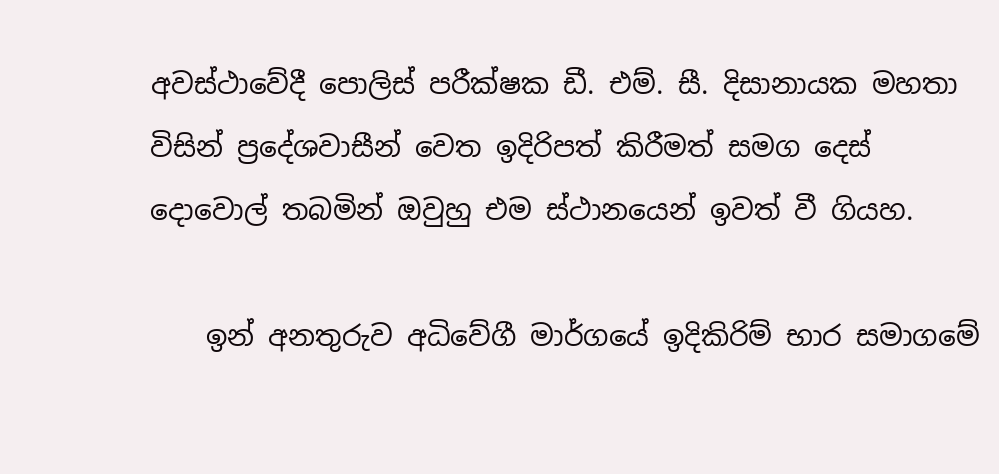අවස්ථාවේදී පොලිස් පරීක්ෂක ඩී. එම්. සී. දිසානායක මහතා විසින් ප්‍රදේශවාසීන් වෙත ඉදිරිපත් කිරීමත් සමග දෙස් දොවොල් තබමින් ඔවුහු එම ස්ථානයෙන් ඉවත් වී ගියහ.

    ඉන් අනතුරුව අධිවේගී මාර්ගයේ ඉදිකිරිම් භාර සමාගමේ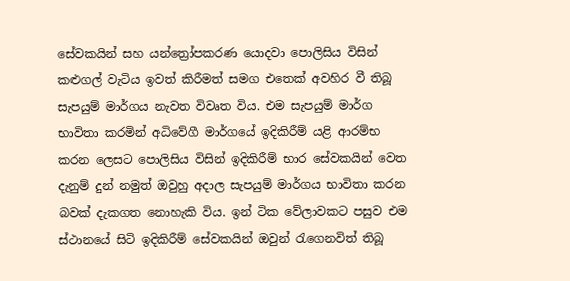සේවකයින් සහ යන්ත්‍රෝපකරණ යොදවා පොලිසිය විසින් කළුගල් වැටිය ඉවත් කිරීමත් සමග එතෙක් අවහිර වී තිබූ සැපයුම් මාර්ගය නැවත විවෘත විය. එම සැපයුම් මාර්ග භාවිතා කරමින් අධිවේගී මාර්ගයේ ඉදිකිරීම් යළි ආරම්භ කරන ‍ලෙසට පොලිසිය විසින් ඉදිකිරීම් භාර සේවකයින් වෙත දැනුම් දුන් නමුත් ඔවුහු අදාල සැපයුම් මාර්ගය භාවිතා කරන බවක් දැකගත නොහැකි විය. ඉන් ටික වේලාවකට පසුව එම ස්ථානයේ සිටි ඉදිකිරීම් සේවකයින් ඔවුන් රැගෙනවිත් තිබූ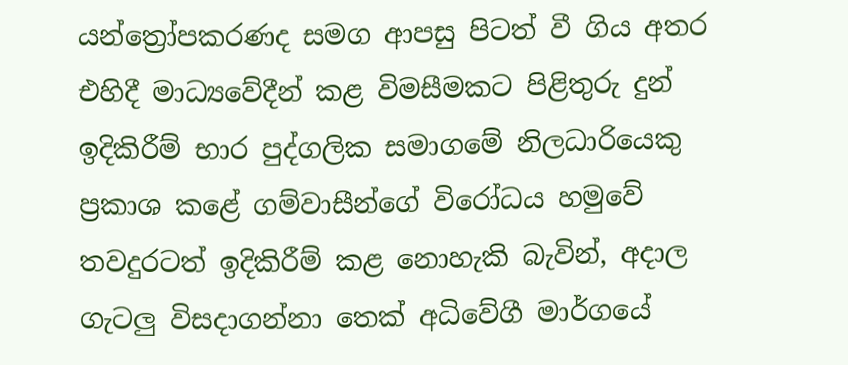යන්ත්‍රෝපකරණද සමග ආපසු පිටත් වී ගිය අතර එහිදී මාධ්‍යවේදීන් කළ විමසීමකට පිළිතුරු දුන් ඉදිකිරීම් භාර පුද්ගලික සමාගමේ නිලධාරියෙකු ප්‍රකාශ කළේ ගම්වාසීන්ගේ විරෝධය හමුවේ තවදුරටත් ඉදිකිරීම් කළ නොහැකි බැවින්, අදාල ගැටලු විසදාගන්නා තෙක් අධිවේගී මාර්ගයේ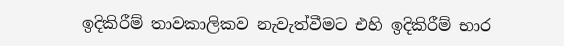ඉදිකිරීම් තාවකාලිකව නැවැත්වීමට එහි ඉදිකිරීම් භාර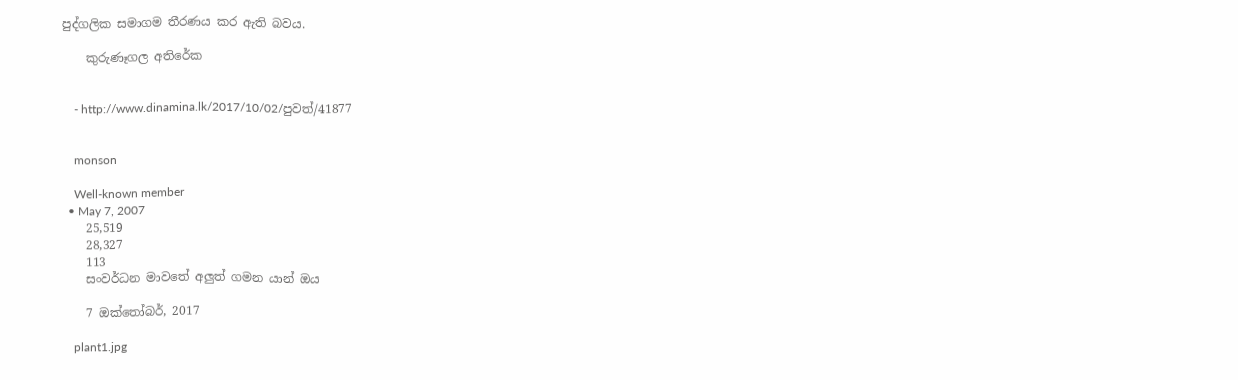පුද්ගලික සමාගම තීරණය කර ඇති බවය.

    කුරුණෑගල අතිරේක


    - http://www.dinamina.lk/2017/10/02/පුවත්/41877


    monson

    Well-known member
  • May 7, 2007
    25,519
    28,327
    113
    සංවර්ධන මාව‍තේ අලුත් ගමන යාන් ඔය

    7 ඔක්තෝබර්, 2017

    plant1.jpg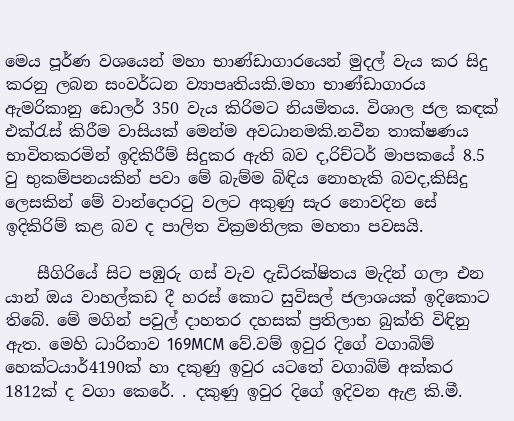මෙය පූර්ණ වශයෙන් මහා භාණ්ඩාගාරයෙන් මුදල් වැය කර සිදු කරනු ලබන සංවර්ධන ව්‍යාපෘතියකි.මහා භාණ්ඩාගාරය ඇමරිකානු ඩොලර් 350 වැය කිරිමට නියමිතය. විශාල ජල කඳක් එක්රැස් කිරීම වාසියක් මෙන්ම අවධානමකි.නවීන තාක්ෂණය භාවිතකරමින් ඉදිකිරීම් සිදුකර ඇති බව ද,රිච්ටර් මාපකයේ 8.5 වු භුකම්පනයකින් පවා මේ බැම්ම බිඳිය නොහැකි බවද,කිසිදු ලෙසකින් මේ වාන්දොරටු වලට අකුණු සැර නොවදින සේ ඉදිකිරිම් කළ බව ද පාලිත වික්‍රමතිලක මහතා පවසයි.

    සීගිරියේ සිට පඹුරු ගස් වැව දැඩිරක්ෂිතය මැදින් ගලා එන යාන් ඔය වාහල්කඩ දී හරස් කොට සුවිසල් ජලාශයක් ඉදිකොට තිබේ. මේ මගින් පවුල් දාහතර දහසක් ප්‍රතිලාභ බුක්ති විඳිනු ඇත. මෙහි ධාරිතාව 169MCM වේ.වම් ඉවුර දිගේ වගාබිම් හෙක්ටයාර්4190ක් හා දකුණු ඉවුර යටතේ වගාබිම් අක්කර 1812ක් ද වගා කෙරේ. . දකුණු ඉවුර දිගේ ඉදිවන ඇළ කි.මී.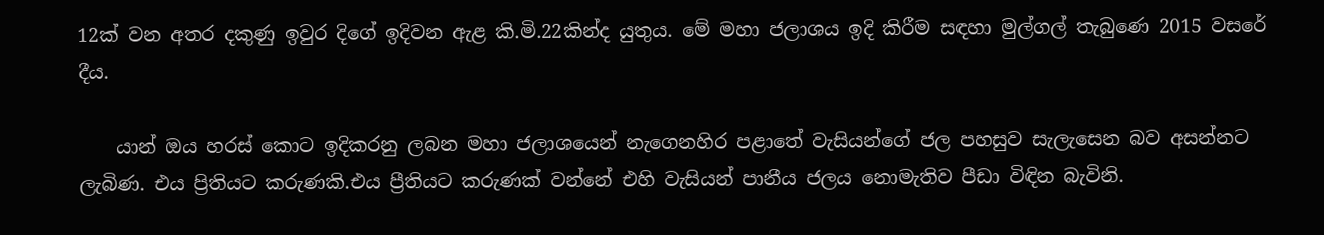12ක් වන අතර දකුණු ඉවුර දිගේ ඉදිවන ඇළ කි.මි.22කින්ද යුතුය. මේ මහා ජලාශය ඉදි කිරීම සඳහා මුල්ගල් තැබුණෙ 2015 වසරේ දීය.

    යාන් ඔය හරස් කොට ඉදිකරනු ලබන මහා ජලාශයෙන් නැගෙනහිර පළාතේ වැසියන්ගේ ජල පහසුව සැලැසෙන බව අසන්නට ලැබිණ. එය ප්‍රිතියට කරුණකි.එය ප්‍රීතියට කරුණක් වන්නේ එහි වැසියන් පානීය ජලය නොමැතිව පීඩා විඳින බැවිනි.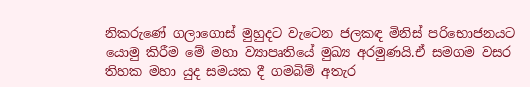නිකරුණේ ගලාගොස් මුහුදට වැටෙන ජලකඳ මිනිස් පරිභොජනයට යොමු කිරීම මේ මහා ව්‍යාපෘතියේ මුඛ්‍ය අරමුණයි.ඒ සමගම වසර තිහක මහා යුද සමයක දී ගමබිම් අතැර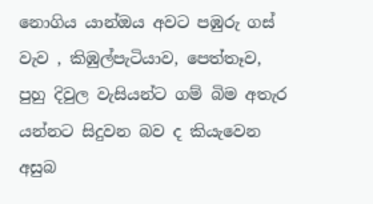නොගිය යාන්ඔය අවට පඹුරු ගස් වැව , කිඹුල්පැටියාව, පෙත්තෑව, පුහු දිවුල වැසියන්ට ගම් බිම අතැර යන්නට සිදුවන බව ද කියැවෙන අසුබ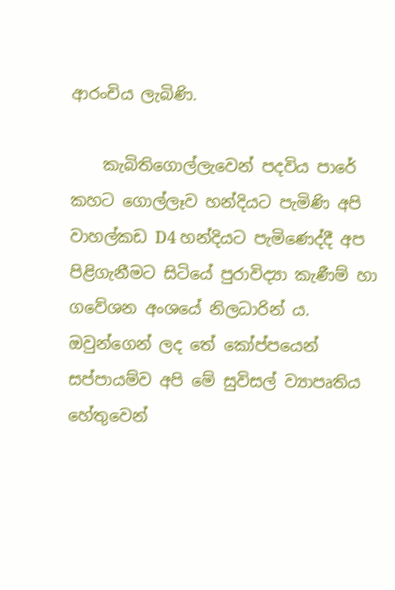ආරංචිය ලැබිණි.

    කැබිතිගොල්ලැවෙන් පදවිය පාරේ කහට ගොල්ලෑව හන්දියට පැමිණි අපි වාහල්කඩ D4 හන්දියට පැමිණෙද්දී අප පිළිගැනීමට සිටියේ පුරාවිද්‍යා කැණීම් හා ගවේශන අංශයේ නිලධාරින් ය. ඔවුන්ගෙන් ලද තේ කෝප්පයෙන් සප්පායම්ව අපි මේ සුවිසල් ව්‍යාපෘතිය හේතුවෙන්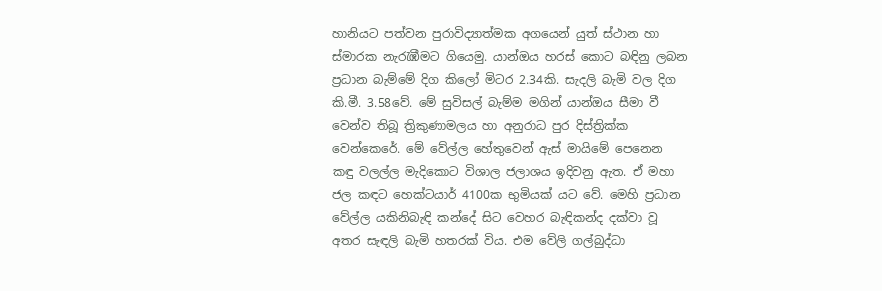හානියට පත්වන පුරාවිද්‍යාත්මක අගයෙන් යුත් ස්ථාන හා ස්මාරක නැරැඹීමට ගියෙමු. යාන්ඔය හරස් කොට බඳිනු ලබන ප්‍රධාන බැම්මේ දිග කිලෝ මිටර 2.34කි. සැදලි බැමි වල දිග කි.මී. 3.58වේ. මේ සුවිසල් බැම්ම මගින් යාන්ඔය සීමා වී වෙන්ව තිබූ ත්‍රිකුණාමලය හා අනුරාධ පුර දිස්ත්‍රික්ක වෙන්කෙරේ. මේ වේල්ල හේතුවෙන් ඇස් මායිමේ පෙනෙන කඳු වලල්ල මැදිකොට විශාල ජලාශය ඉදිවනු ඇත. ඒ මහා ජල කඳට හෙක්ටයාර් 4100ක භුමියක් යට වේ. මෙහි ප්‍රධාන වේල්ල යකිනිබැඳි කන්දේ සිට වෙහර බැඳිකන්ද දක්වා වූ අතර සැඳලි බැමි හතරක් විය. එම වේලි ගල්බුද්ධා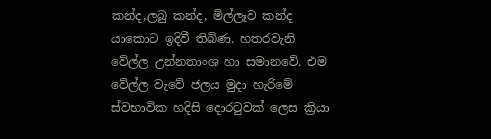කන්ද,ලබු කන්ද, මිල්ලෑව කන්ද යාකොට ඉදිවී තිබිණ. හතරවැනි වේල්ල උන්නතාංශ හා සමානවේ. එම වේල්ල වැවේ ජලය මුදා හැරිමේ ස්වභාවික හදිසි දොරටුවක් ලෙස ක්‍රියා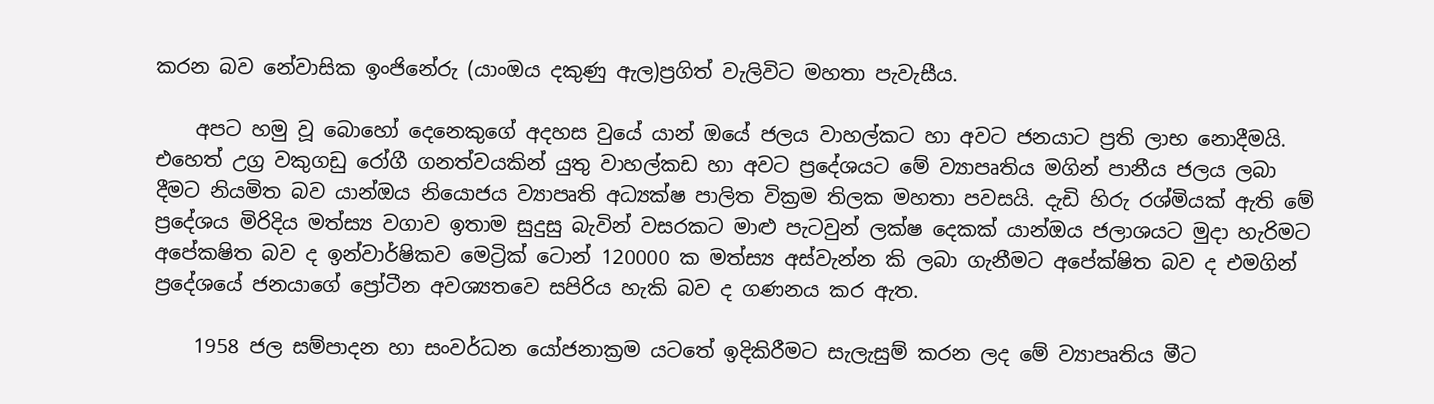කරන බව නේවාසික ඉංජිනේරු (යාංඔය දකුණු ඇල)ප්‍රගිත් වැලිවිට මහතා පැවැසීය.

    අපට හමු වූ බොහෝ දෙනෙකුගේ අදහස වුයේ යාන් ඔයේ ජලය වාහල්කට හා අවට ජනයාට ප්‍රති ලාභ නොදීමයි. එහෙත් උග්‍ර වකුගඩු රෝගී ගනත්වයකින් යුතු වාහල්කඩ හා අවට ප්‍රදේශයට මේ ව්‍යාපෘතිය මගින් පානීය ජලය ලබා දීමට නියමිත බව යාන්ඔය නියොජය ව්‍යාපෘති අධ්‍යක්ෂ පාලිත වික්‍රම තිලක මහතා පවසයි. දැඩි හිරු රශ්මියක් ඇති මේ ප්‍රදේශය මිරිදිය මත්ස්‍ය වගාව ඉතාම සුදුසු බැවින් වසරකට මාළු පැටවුන් ලක්ෂ දෙකක් යාන්ඔය ජලාශයට මුදා හැරිමට අපේකෂිත බව ද ඉන්වාර්ෂිකව මෙට්‍රික් ටොන් 120000 ක මත්ස්‍ය අස්වැන්න කි ලබා ගැනීමට අපේක්ෂිත බව ද එමගින් ප්‍රදේශයේ ජනයාගේ ප්‍රෝටීන අවශ්‍යතවෙ සපිරිය හැකි බව ද ගණනය කර ඇත.

    1958 ජල සම්පාදන හා සංවර්ධන යෝජනාක්‍රම යටතේ ඉදිකිරීමට සැලැසුම් කරන ලද මේ ව්‍යාපෘතිය මීට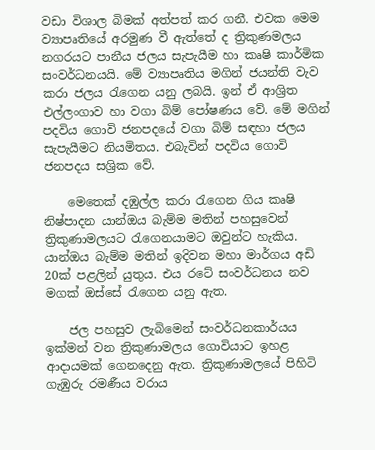වඩා විශාල බිමක් අත්පත් කර ගනී. එවක මෙම ව්‍යාපෘතියේ අරමුණ වී ඇත්තේ ද ත්‍රිකුණමලය නගරයට පානීය ජලය සැපැයීම හා කෘෂි කාර්මික සංවර්ධනයයි. මේ ව්‍යාපෘතිය මගින් ජයන්ති වැව කරා ජලය රැගෙන යනු ලබයි. ඉන් ඒ ආශ්‍රිත එල්ලංගාව හා වගා බිම් පෝෂණය වේ. මේ මගින් පදවිය ගොවි ජනපද‍යේ වගා බිම් සඳහා ජලය සැපැයීමට නියමිතය. එබැවින් පදවිය ගොවි ජනපදය සශ්‍රික වේ.

    මෙතෙක් දඹුල්ල කරා රැගෙන ගිය කෘෂි නිෂ්පාදන යාන්ඔය බැම්ම මතින් පහසුවෙන් ත්‍රිකුණාමලයට රැගෙනයාමට ඔවුන්ට හැකිය. යාන්ඔය බැම්ම මතින් ඉදිවන මහා මාර්ගය අඩි 20ක් පළලින් යුතුය. එය රටේ සංවර්ධනය නව මගක් ඔස්සේ රැගෙන යනු ඇත.

    ජල පහසුව ලැබිමෙන් සංවර්ධනකාර්යය ඉක්මන් වන ත්‍රිකුණාමලය ගොවියාට ඉහළ ආදායමක් ගෙනදෙනු ඇත. ත්‍රිකුණාමලයේ පිහිටි ගැඹුරු රමණීය වරාය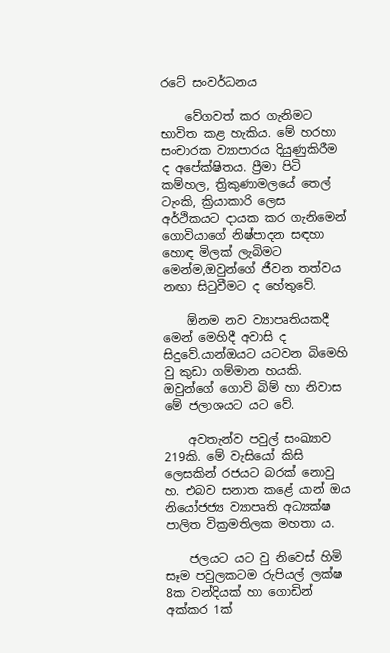රටේ සංවර්ධනය

    වේගවත් කර ගැනිමට භාවිත කළ හැකිය. මේ හරහා සංචාරක ව්‍යාපාරය දියුණුකිරීම ද අපේක්ෂිතය. ප්‍රීමා පිටි කම්හල, ත්‍රිකුණාමලයේ තෙල් ටැංකි, ක්‍රියාකාරි ලෙස අර්ථිකයට දායක කර ගැනිමෙන් ගොවියාගේ නිෂ්පාදන සඳහා හොඳ මිලක් ලැබිමට මෙන්ම,ඔවුන්ගේ ජීවන තත්වය නඟා සිටුවීමට ද හේතුවේ.

    ඕනම නව ව්‍යාපෘතියකදී මෙන් මෙහිදී අවාසි ද සිදුවේ.යාන්ඔයට යටවන බිමෙහි වු කුඩා ගම්මාන හයකි. ඔවුන්ගේ ගොවි බිම් හා නිවාස මේ ජලාශයට යට වේ.

    අවතැන්ව පවුල් සංඛ්‍යාව 219කි. මේ වැසියෝ කිසි ලෙසකින් රජයට බරක් නොවු හ. එබව සනාත කළේ යාන් ඔය නියෝජජ්‍ය ව්‍යාපෘති අධ්‍යක්ෂ පාලිත වික්‍රමතිලක මහතා ය.

    ජලයට යට වු නිවෙස් හිමි සෑම පවුලකටම රුපියල් ලක්ෂ 8ක වන්දියක් හා ගොඩින් අක්කර 1ක්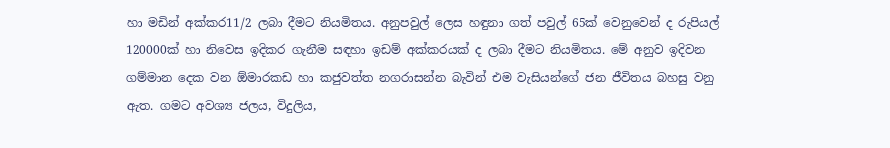හා මඩින් අක්කර11/2 ලබා දීමට නියමිතය. අනුපවුල් ලෙස හඳුනා ගත් පවුල් 65ක් වෙනුවෙන් ද රුපියල් 120000ක් හා නිවෙස ඉදිකර ගැනීම සඳහා ඉඩම් අක්කරයක් ද ලබා දීමට නියමිතය. මේ අනුව ඉදිවන ගම්මාන දෙක වන ඕමාරකඩ හා කජුවත්ත නගරාසන්න බැවින් එම වැසියන්ගේ ජන ජීවිතය බහසු වනු ඇත. ගමට අවශ්‍ය ජලය, විදුලිය,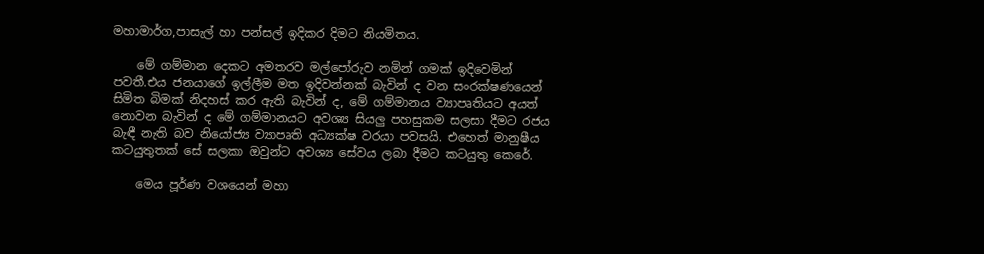මහාමාර්ග,පාසැල් හා පන්සල් ඉදිකර දිමට නියමිතය.

    මේ ගම්මාන දෙකට අමතරව මල්පෝරුව නමින් ගමක් ඉදිවෙමින් පවතී.එය ජනයාගේ ඉල්ලීම මත ඉදිවන්නක් බැවින් ද වන සංරක්ෂණයෙන් සිමිත බිමක් නිදහස් කර ඇති බැවින් ද, මේ ගම්මානය ව්‍යාපෘතියට අයත් නොවන බැවින් ද මේ ගම්මානයට අවශ්‍ය සියලු පහසුකම සලසා දීමට රජය බැඳී නැති බව නියෝජ්‍ය ව්‍යාපෘති අධ්‍යක්ෂ වරයා පවසයි. එහෙත් මානුෂීය කටයුතුතක් සේ සලකා ඔවුන්ට අවශ්‍ය සේවය ලබා දීමට කටයුතු කෙරේ.

    මෙය පූර්ණ වශයෙන් මහා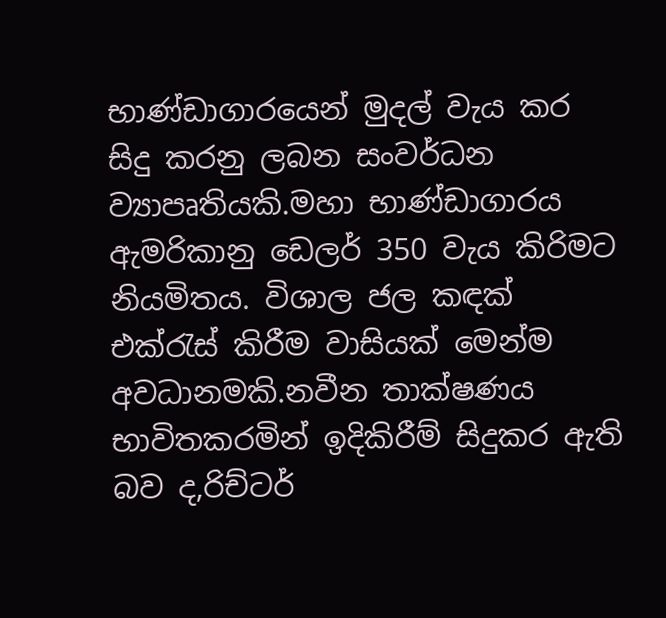භාණ්ඩාගාරයෙන් මුදල් වැය කර සිදු කරනු ලබන සංවර්ධන ව්‍යාපෘතියකි.මහා භාණ්ඩාගාරය ඇමරිකානු ඩෙලර් 350 වැය කිරිමට නියමිතය. විශාල ජල කඳක් එක්රැස් කිරීම වාසියක් මෙන්ම අවධානමකි.නවීන තාක්ෂණය භාවිතකරමින් ඉදිකිරීම් සිදුකර ඇති බව ද,රිච්ටර්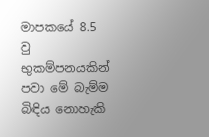මාපකයේ 8.5 වු භුකම්පනයකින් පවා මේ බැම්ම බිඳිය නොහැකි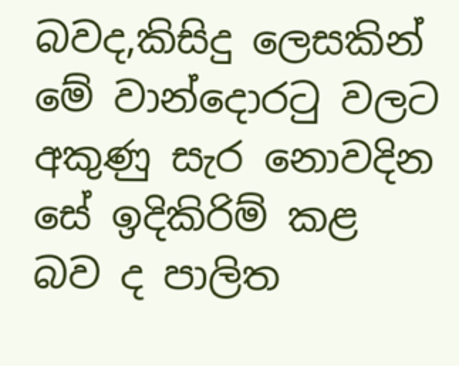බවද,කිසිදු ලෙසකින් මේ වාන්දොරටු වලට අකුණු සැර නොවදින සේ ඉදිකිරිම් කළ බව ද පාලිත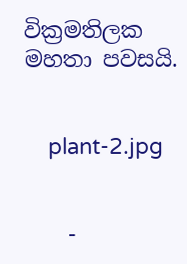වික්‍රමතිලක මහතා පවසයි.


    plant-2.jpg


    -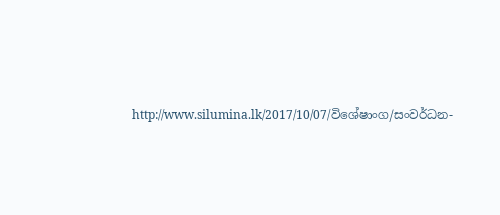http://www.silumina.lk/2017/10/07/විශේෂාංග/සංවර්ධන-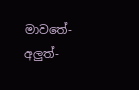මාව‍තේ-අලුත්-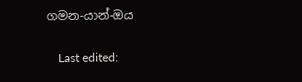ගමන-යාන්-ඔය

    Last edited: